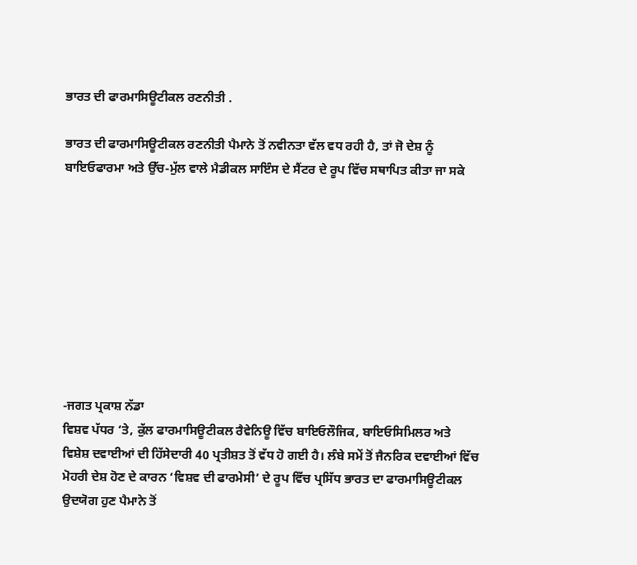ਭਾਰਤ ਦੀ ਫਾਰਮਾਸਿਊਟੀਕਲ ਰਣਨੀਤੀ .

ਭਾਰਤ ਦੀ ਫਾਰਮਾਸਿਊਟੀਕਲ ਰਣਨੀਤੀ ਪੈਮਾਨੇ ਤੋਂ ਨਵੀਨਤਾ ਵੱਲ ਵਧ ਰਹੀ ਹੈ, ਤਾਂ ਜੋ ਦੇਸ਼ ਨੂੰ ਬਾਇਓਫਾਰਮਾ ਅਤੇ ਉੱਚ-ਮੁੱਲ ਵਾਲੇ ਮੈਡੀਕਲ ਸਾਇੰਸ ਦੇ ਸੈਂਟਰ ਦੇ ਰੂਪ ਵਿੱਚ ਸਥਾਪਿਤ ਕੀਤਾ ਜਾ ਸਕੇ









-ਜਗਤ ਪ੍ਰਕਾਸ਼ ਨੱਡਾ
ਵਿਸ਼ਵ ਪੱਧਰ ‘ਤੇ, ਕੁੱਲ ਫਾਰਮਾਸਿਊਟੀਕਲ ਰੈਵੇਨਿਊ ਵਿੱਚ ਬਾਇਓਲੌਜਿਕ, ਬਾਇਓਸਿਮਿਲਰ ਅਤੇ ਵਿਸ਼ੇਸ਼ ਦਵਾਈਆਂ ਦੀ ਹਿੱਸੇਦਾਰੀ 40 ਪ੍ਰਤੀਸ਼ਤ ਤੋਂ ਵੱਧ ਹੋ ਗਈ ਹੈ। ਲੰਬੇ ਸਮੇਂ ਤੋਂ ਜੈਨਰਿਕ ਦਵਾਈਆਂ ਵਿੱਚ ਮੋਹਰੀ ਦੇਸ਼ ਹੋਣ ਦੇ ਕਾਰਨ ‘ਵਿਸ਼ਵ ਦੀ ਫਾਰਮੇਸੀ’ ਦੇ ਰੂਪ ਵਿੱਚ ਪ੍ਰਸਿੱਧ ਭਾਰਤ ਦਾ ਫਾਰਮਾਸਿਊਟੀਕਲ ਉਦਯੋਗ ਹੁਣ ਪੈਮਾਨੇ ਤੋਂ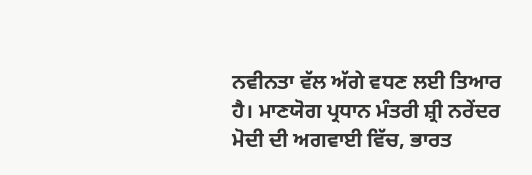ਨਵੀਨਤਾ ਵੱਲ ਅੱਗੇ ਵਧਣ ਲਈ ਤਿਆਰ ਹੈ। ਮਾਣਯੋਗ ਪ੍ਰਧਾਨ ਮੰਤਰੀ ਸ਼੍ਰੀ ਨਰੇਂਦਰ ਮੋਦੀ ਦੀ ਅਗਵਾਈ ਵਿੱਚ, ਭਾਰਤ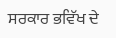ਸਰਕਾਰ ਭਵਿੱਖ ਦੇ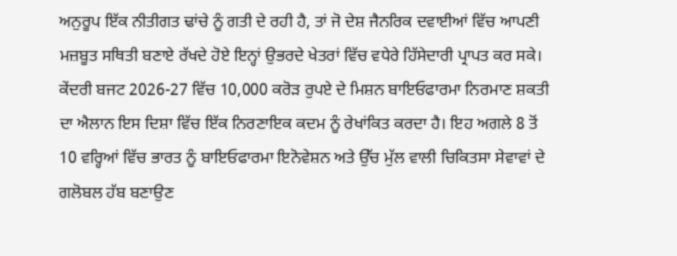ਅਨੁਰੂਪ ਇੱਕ ਨੀਤੀਗਤ ਢਾਂਚੇ ਨੂੰ ਗਤੀ ਦੇ ਰਹੀ ਹੈ, ਤਾਂ ਜੋ ਦੇਸ਼ ਜੈਨਰਿਕ ਦਵਾਈਆਂ ਵਿੱਚ ਆਪਣੀ ਮਜ਼ਬੂਤ ਸਥਿਤੀ ਬਣਾਏ ਰੱਖਦੇ ਹੋਏ ਇਨ੍ਹਾਂ ਉਭਰਦੇ ਖੇਤਰਾਂ ਵਿੱਚ ਵਧੇਰੇ ਹਿੱਸੇਦਾਰੀ ਪ੍ਰਾਪਤ ਕਰ ਸਕੇ।
ਕੇਂਦਰੀ ਬਜਟ 2026-27 ਵਿੱਚ 10,000 ਕਰੋੜ ਰੁਪਏ ਦੇ ਮਿਸ਼ਨ ਬਾਇਓਫਾਰਮਾ ਨਿਰਮਾਣ ਸ਼ਕਤੀ ਦਾ ਐਲਾਨ ਇਸ ਦਿਸ਼ਾ ਵਿੱਚ ਇੱਕ ਨਿਰਣਾਇਕ ਕਦਮ ਨੂੰ ਰੇਖਾਂਕਿਤ ਕਰਦਾ ਹੈ। ਇਹ ਅਗਲੇ 8 ਤੋਂ 10 ਵਰ੍ਹਿਆਂ ਵਿੱਚ ਭਾਰਤ ਨੂੰ ਬਾਇਓਫਾਰਮਾ ਇਨੋਵੇਸ਼ਨ ਅਤੇ ਉੱਚ ਮੁੱਲ ਵਾਲੀ ਚਿਕਿਤਸਾ ਸੇਵਾਵਾਂ ਦੇ ਗਲੋਬਲ ਹੱਬ ਬਣਾਉਣ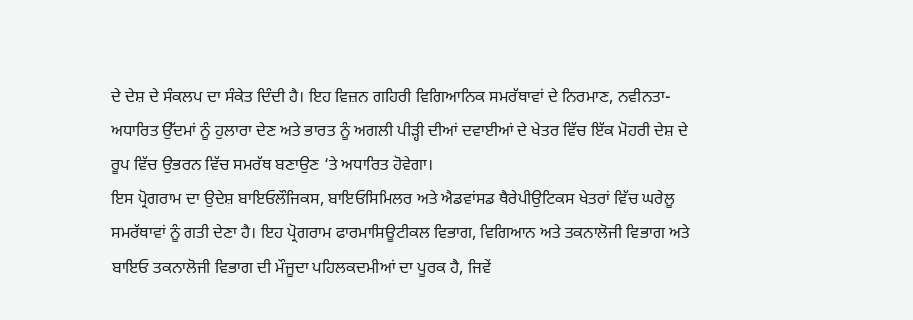ਦੇ ਦੇਸ਼ ਦੇ ਸੰਕਲਪ ਦਾ ਸੰਕੇਤ ਦਿੰਦੀ ਹੈ। ਇਹ ਵਿਜ਼ਨ ਗਹਿਰੀ ਵਿਗਿਆਨਿਕ ਸਮਰੱਥਾਵਾਂ ਦੇ ਨਿਰਮਾਣ, ਨਵੀਨਤਾ-ਅਧਾਰਿਤ ਉੱਦਮਾਂ ਨੂੰ ਹੁਲਾਰਾ ਦੇਣ ਅਤੇ ਭਾਰਤ ਨੂੰ ਅਗਲੀ ਪੀੜ੍ਹੀ ਦੀਆਂ ਦਵਾਈਆਂ ਦੇ ਖੇਤਰ ਵਿੱਚ ਇੱਕ ਮੋਹਰੀ ਦੇਸ਼ ਦੇ ਰੂਪ ਵਿੱਚ ਉਭਰਨ ਵਿੱਚ ਸਮਰੱਥ ਬਣਾਉਣ ‘ਤੇ ਅਧਾਰਿਤ ਹੋਵੇਗਾ।
ਇਸ ਪ੍ਰੋਗਰਾਮ ਦਾ ਉਦੇਸ਼ ਬਾਇਓਲੌਜਿਕਸ, ਬਾਇਓਸਿਮਿਲਰ ਅਤੇ ਐਡਵਾਂਸਡ ਥੈਰੇਪੀਉਟਿਕਸ ਖੇਤਰਾਂ ਵਿੱਚ ਘਰੇਲੂ ਸਮਰੱਥਾਵਾਂ ਨੂੰ ਗਤੀ ਦੇਣਾ ਹੈ। ਇਹ ਪ੍ਰੋਗਰਾਮ ਫਾਰਮਾਸਿਊਟੀਕਲ ਵਿਭਾਗ, ਵਿਗਿਆਨ ਅਤੇ ਤਕਨਾਲੋਜੀ ਵਿਭਾਗ ਅਤੇ ਬਾਇਓ ਤਕਨਾਲੋਜੀ ਵਿਭਾਗ ਦੀ ਮੌਜੂਦਾ ਪਹਿਲਕਦਮੀਆਂ ਦਾ ਪੂਰਕ ਹੈ, ਜਿਵੇਂ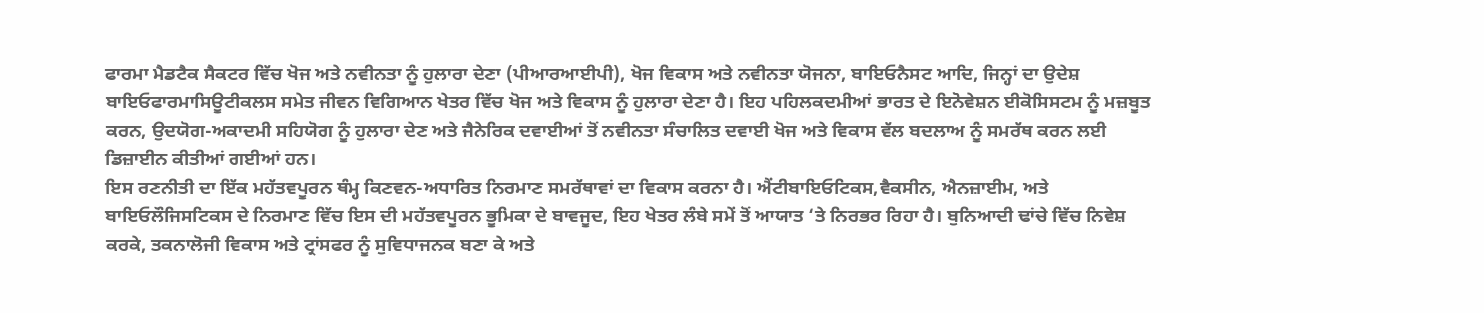ਫਾਰਮਾ ਮੈਡਟੈਕ ਸੈਕਟਰ ਵਿੱਚ ਖੋਜ ਅਤੇ ਨਵੀਨਤਾ ਨੂੰ ਹੁਲਾਰਾ ਦੇਣਾ (ਪੀਆਰਆਈਪੀ), ਖੋਜ ਵਿਕਾਸ ਅਤੇ ਨਵੀਨਤਾ ਯੋਜਨਾ, ਬਾਇਓਨੈਸਟ ਆਦਿ, ਜਿਨ੍ਹਾਂ ਦਾ ਉਦੇਸ਼ ਬਾਇਓਫਾਰਮਾਸਿਊਟੀਕਲਸ ਸਮੇਤ ਜੀਵਨ ਵਿਗਿਆਨ ਖੇਤਰ ਵਿੱਚ ਖੋਜ ਅਤੇ ਵਿਕਾਸ ਨੂੰ ਹੁਲਾਰਾ ਦੇਣਾ ਹੈ। ਇਹ ਪਹਿਲਕਦਮੀਆਂ ਭਾਰਤ ਦੇ ਇਨੋਵੇਸ਼ਨ ਈਕੋਸਿਸਟਮ ਨੂੰ ਮਜ਼ਬੂਤ ਕਰਨ, ਉਦਯੋਗ-ਅਕਾਦਮੀ ਸਹਿਯੋਗ ਨੂੰ ਹੁਲਾਰਾ ਦੇਣ ਅਤੇ ਜੈਨੇਰਿਕ ਦਵਾਈਆਂ ਤੋਂ ਨਵੀਨਤਾ ਸੰਚਾਲਿਤ ਦਵਾਈ ਖੋਜ ਅਤੇ ਵਿਕਾਸ ਵੱਲ ਬਦਲਾਅ ਨੂੰ ਸਮਰੱਥ ਕਰਨ ਲਈ ਡਿਜ਼ਾਈਨ ਕੀਤੀਆਂ ਗਈਆਂ ਹਨ।
ਇਸ ਰਣਨੀਤੀ ਦਾ ਇੱਕ ਮਹੱਤਵਪੂਰਨ ਥੰਮ੍ਹ ਕਿਣਵਨ-ਅਧਾਰਿਤ ਨਿਰਮਾਣ ਸਮਰੱਥਾਵਾਂ ਦਾ ਵਿਕਾਸ ਕਰਨਾ ਹੈ। ਐਂਟੀਬਾਇਓਟਿਕਸ,ਵੈਕਸੀਨ, ਐਨਜ਼ਾਈਮ, ਅਤੇ ਬਾਇਓਲੌਜਿਸਟਿਕਸ ਦੇ ਨਿਰਮਾਣ ਵਿੱਚ ਇਸ ਦੀ ਮਹੱਤਵਪੂਰਨ ਭੂਮਿਕਾ ਦੇ ਬਾਵਜੂਦ, ਇਹ ਖੇਤਰ ਲੰਬੇ ਸਮੇਂ ਤੋਂ ਆਯਾਤ ‘ਤੇ ਨਿਰਭਰ ਰਿਹਾ ਹੈ। ਬੁਨਿਆਦੀ ਢਾਂਚੇ ਵਿੱਚ ਨਿਵੇਸ਼ ਕਰਕੇ, ਤਕਨਾਲੋਜੀ ਵਿਕਾਸ ਅਤੇ ਟ੍ਰਾਂਸਫਰ ਨੂੰ ਸੁਵਿਧਾਜਨਕ ਬਣਾ ਕੇ ਅਤੇ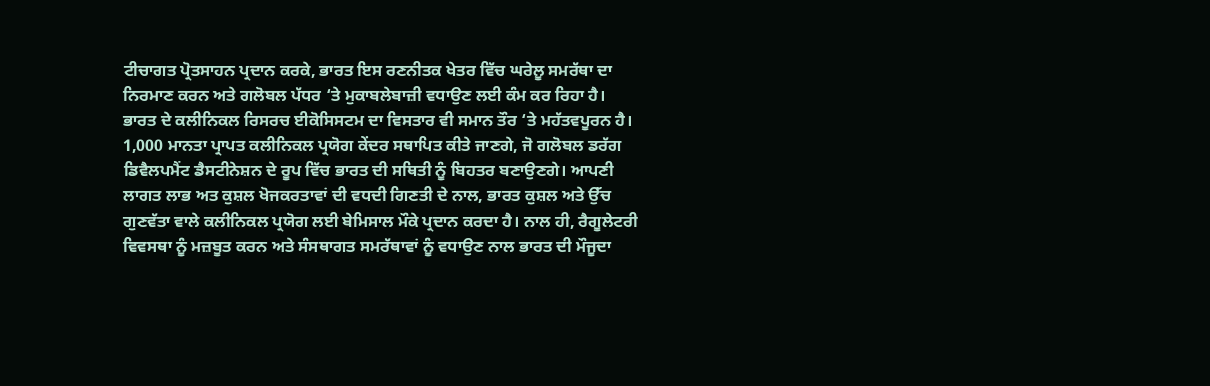ਟੀਚਾਗਤ ਪ੍ਰੋਤਸਾਹਨ ਪ੍ਰਦਾਨ ਕਰਕੇ, ਭਾਰਤ ਇਸ ਰਣਨੀਤਕ ਖੇਤਰ ਵਿੱਚ ਘਰੇਲੂ ਸਮਰੱਥਾ ਦਾ ਨਿਰਮਾਣ ਕਰਨ ਅਤੇ ਗਲੋਬਲ ਪੱਧਰ ‘ਤੇ ਮੁਕਾਬਲੇਬਾਜ਼ੀ ਵਧਾਉਣ ਲਈ ਕੰਮ ਕਰ ਰਿਹਾ ਹੈ।
ਭਾਰਤ ਦੇ ਕਲੀਨਿਕਲ ਰਿਸਰਚ ਈਕੋਸਿਸਟਮ ਦਾ ਵਿਸਤਾਰ ਵੀ ਸਮਾਨ ਤੌਰ ‘ਤੇ ਮਹੱਤਵਪੂਰਨ ਹੈ। 1,000 ਮਾਨਤਾ ਪ੍ਰਾਪਤ ਕਲੀਨਿਕਲ ਪ੍ਰਯੋਗ ਕੇਂਦਰ ਸਥਾਪਿਤ ਕੀਤੇ ਜਾਣਗੇ, ਜੋ ਗਲੋਬਲ ਡਰੱਗ ਡਿਵੈਲਪਮੈਂਟ ਡੈਸਟੀਨੇਸ਼ਨ ਦੇ ਰੂਪ ਵਿੱਚ ਭਾਰਤ ਦੀ ਸਥਿਤੀ ਨੂੰ ਬਿਹਤਰ ਬਣਾਉਣਗੇ। ਆਪਣੀ ਲਾਗਤ ਲਾਭ ਅਤ ਕੁਸ਼ਲ ਖੋਜਕਰਤਾਵਾਂ ਦੀ ਵਧਦੀ ਗਿਣਤੀ ਦੇ ਨਾਲ, ਭਾਰਤ ਕੁਸ਼ਲ ਅਤੇ ਉੱਚ ਗੁਣਵੱਤਾ ਵਾਲੇ ਕਲੀਨਿਕਲ ਪ੍ਰਯੋਗ ਲਈ ਬੇਮਿਸਾਲ ਮੌਕੇ ਪ੍ਰਦਾਨ ਕਰਦਾ ਹੈ। ਨਾਲ ਹੀ, ਰੈਗੂਲੇਟਰੀ ਵਿਵਸਥਾ ਨੂੰ ਮਜ਼ਬੂਤ ਕਰਨ ਅਤੇ ਸੰਸਥਾਗਤ ਸਮਰੱਥਾਵਾਂ ਨੂੰ ਵਧਾਉਣ ਨਾਲ ਭਾਰਤ ਦੀ ਮੌਜੂਦਾ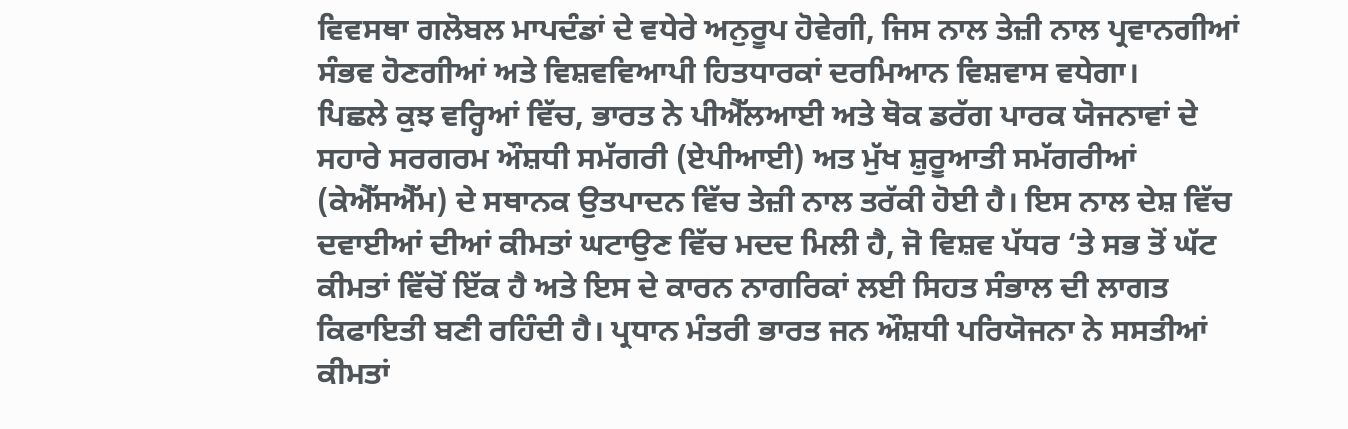ਵਿਵਸਥਾ ਗਲੋਬਲ ਮਾਪਦੰਡਾਂ ਦੇ ਵਧੇਰੇ ਅਨੁਰੂਪ ਹੋਵੇਗੀ, ਜਿਸ ਨਾਲ ਤੇਜ਼ੀ ਨਾਲ ਪ੍ਰਵਾਨਗੀਆਂ ਸੰਭਵ ਹੋਣਗੀਆਂ ਅਤੇ ਵਿਸ਼ਵਵਿਆਪੀ ਹਿਤਧਾਰਕਾਂ ਦਰਮਿਆਨ ਵਿਸ਼ਵਾਸ ਵਧੇਗਾ।
ਪਿਛਲੇ ਕੁਝ ਵਰ੍ਹਿਆਂ ਵਿੱਚ, ਭਾਰਤ ਨੇ ਪੀਐੱਲਆਈ ਅਤੇ ਥੋਕ ਡਰੱਗ ਪਾਰਕ ਯੋਜਨਾਵਾਂ ਦੇ ਸਹਾਰੇ ਸਰਗਰਮ ਔਸ਼ਧੀ ਸਮੱਗਰੀ (ਏਪੀਆਈ) ਅਤ ਮੁੱਖ ਸ਼ੁਰੂਆਤੀ ਸਮੱਗਰੀਆਂ (ਕੇਐੱਸਐੱਮ) ਦੇ ਸਥਾਨਕ ਉਤਪਾਦਨ ਵਿੱਚ ਤੇਜ਼ੀ ਨਾਲ ਤਰੱਕੀ ਹੋਈ ਹੈ। ਇਸ ਨਾਲ ਦੇਸ਼ ਵਿੱਚ ਦਵਾਈਆਂ ਦੀਆਂ ਕੀਮਤਾਂ ਘਟਾਉਣ ਵਿੱਚ ਮਦਦ ਮਿਲੀ ਹੈ, ਜੋ ਵਿਸ਼ਵ ਪੱਧਰ ‘ਤੇ ਸਭ ਤੋਂ ਘੱਟ ਕੀਮਤਾਂ ਵਿੱਚੋਂ ਇੱਕ ਹੈ ਅਤੇ ਇਸ ਦੇ ਕਾਰਨ ਨਾਗਰਿਕਾਂ ਲਈ ਸਿਹਤ ਸੰਭਾਲ ਦੀ ਲਾਗਤ ਕਿਫਾਇਤੀ ਬਣੀ ਰਹਿੰਦੀ ਹੈ। ਪ੍ਰਧਾਨ ਮੰਤਰੀ ਭਾਰਤ ਜਨ ਔਸ਼ਧੀ ਪਰਿਯੋਜਨਾ ਨੇ ਸਸਤੀਆਂ ਕੀਮਤਾਂ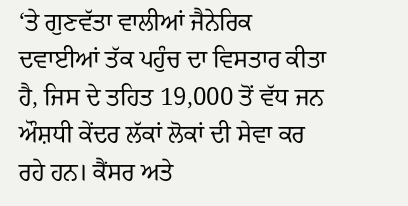‘ਤੇ ਗੁਣਵੱਤਾ ਵਾਲੀਆਂ ਜੈਨੇਰਿਕ ਦਵਾਈਆਂ ਤੱਕ ਪਹੁੰਚ ਦਾ ਵਿਸਤਾਰ ਕੀਤਾ ਹੈ, ਜਿਸ ਦੇ ਤਹਿਤ 19,000 ਤੋਂ ਵੱਧ ਜਨ ਔਸ਼ਧੀ ਕੇਂਦਰ ਲੱਕਾਂ ਲੋਕਾਂ ਦੀ ਸੇਵਾ ਕਰ ਰਹੇ ਹਨ। ਕੈਂਸਰ ਅਤੇ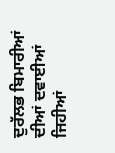ਦੁਰੱਲਭ ਬਿਮਾਰੀਆਂ ਦੀਆਂ ਦਵਾਈਆਂ ਜਿਹੀਆਂ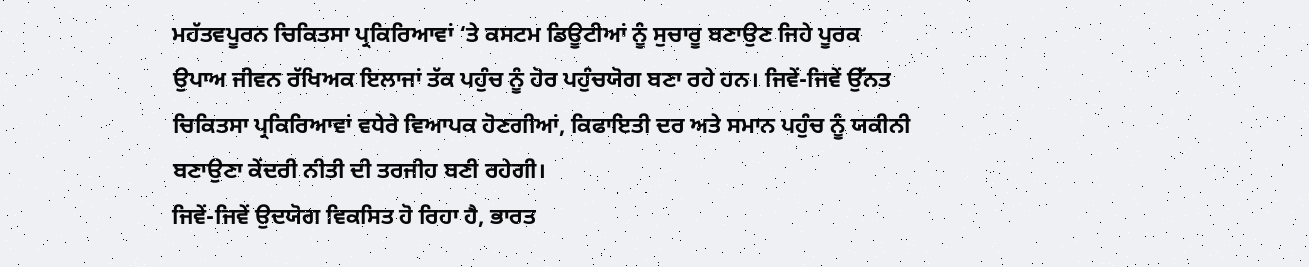ਮਹੱਤਵਪੂਰਨ ਚਿਕਿਤਸਾ ਪ੍ਰਕਿਰਿਆਵਾਂ ‘ਤੇ ਕਸਟਮ ਡਿਊਟੀਆਂ ਨੂੰ ਸੁਚਾਰੂ ਬਣਾਉਣ ਜਿਹੇ ਪੂਰਕ ਉਪਾਅ ਜੀਵਨ ਰੱਖਿਅਕ ਇਲਾਜਾਂ ਤੱਕ ਪਹੁੰਚ ਨੂੰ ਹੋਰ ਪਹੁੰਚਯੋਗ ਬਣਾ ਰਹੇ ਹਨ। ਜਿਵੇਂ-ਜਿਵੇਂ ਉੱਨਤ ਚਿਕਿਤਸਾ ਪ੍ਰਕਿਰਿਆਵਾਂ ਵਧੇਰੇ ਵਿਆਪਕ ਹੋਣਗੀਆਂ, ਕਿਫਾਇਤੀ ਦਰ ਅਤੇ ਸਮਾਨ ਪਹੁੰਚ ਨੂੰ ਯਕੀਨੀ ਬਣਾਉਣਾ ਕੇਂਦਰੀ ਨੀਤੀ ਦੀ ਤਰਜੀਹ ਬਣੀ ਰਹੇਗੀ।
ਜਿਵੇਂ-ਜਿਵੇਂ ਉਦਯੋਗ ਵਿਕਸਿਤ ਹੋ ਰਿਹਾ ਹੈ, ਭਾਰਤ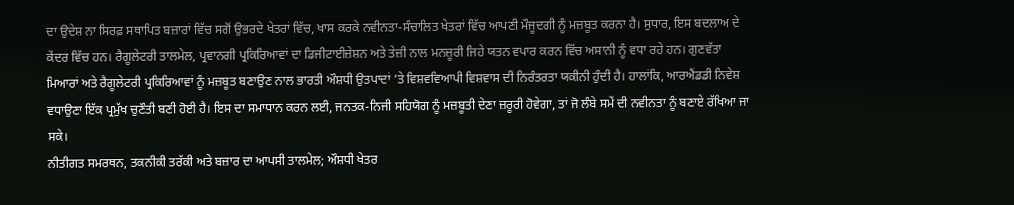ਦਾ ਉਦੇਸ਼ ਨਾ ਸਿਰਫ਼ ਸਥਾਪਿਤ ਬਜ਼ਾਰਾਂ ਵਿੱਚ ਸਗੋਂ ਉਭਰਦੇ ਖੇਤਰਾਂ ਵਿੱਚ, ਖਾਸ ਕਰਕੇ ਨਵੀਨਤਾ-ਸੰਚਾਲਿਤ ਖੇਤਰਾਂ ਵਿੱਚ ਆਪਣੀ ਮੌਜੂਦਗੀ ਨੂੰ ਮਜ਼ਬੂਤ ਕਰਨਾ ਹੈ। ਸੁਧਾਰ, ਇਸ ਬਦਲਾਅ ਦੇ ਕੇਂਦਰ ਵਿੱਚ ਹਨ। ਰੈਗੂਲੇਟਰੀ ਤਾਲਮੇਲ, ਪ੍ਰਵਾਨਗੀ ਪ੍ਰਕਿਰਿਆਵਾਂ ਦਾ ਡਿਜੀਟਾਈਜ਼ੇਸ਼ਨ ਅਤੇ ਤੇਜ਼ੀ ਨਾਲ ਮਨਜ਼ੂਰੀ ਜਿਹੇ ਯਤਨ ਵਪਾਰ ਕਰਨ ਵਿੱਚ ਅਸਾਨੀ ਨੂੰ ਵਧਾ ਰਹੇ ਹਨ। ਗੁਣਵੱਤਾ ਮਿਆਰਾਂ ਅਤੇ ਰੈਗੂਲੇਟਰੀ ਪ੍ਰਕਿਰਿਆਵਾਂ ਨੂੰ ਮਜ਼ਬੂਤ ਬਣਾਉਣ ਨਾਲ ਭਾਰਤੀ ਔਸ਼ਧੀ ਉਤਪਾਦਾਂ ‘ਤੇ ਵਿਸ਼ਵਵਿਆਪੀ ਵਿਸ਼ਵਾਸ ਦੀ ਨਿਰੰਤਰਤਾ ਯਕੀਨੀ ਹੁੰਦੀ ਹੈ। ਹਾਲਾਂਕਿ, ਆਰਐਂਡਡੀ ਨਿਵੇਸ਼ ਵਧਾਉਣਾ ਇੱਕ ਪ੍ਰਮੁੱਖ ਚੁਣੌਤੀ ਬਣੀ ਹੋਈ ਹੈ। ਇਸ ਦਾ ਸਮਾਧਾਨ ਕਰਨ ਲਈ, ਜਨਤਕ-ਨਿਜੀ ਸਹਿਯੋਗ ਨੂੰ ਮਜ਼ਬੂਤੀ ਦੇਣਾ ਜ਼ਰੂਰੀ ਹੋਵੇਗਾ, ਤਾਂ ਜੋ ਲੰਬੇ ਸਮੇਂ ਦੀ ਨਵੀਨਤਾ ਨੂੰ ਬਣਾਏ ਰੱਖਿਆ ਜਾ ਸਕੇ।
ਨੀਤੀਗਤ ਸਮਰਥਨ, ਤਕਨੀਕੀ ਤਰੱਕੀ ਅਤੇ ਬਜ਼ਾਰ ਦਾ ਆਪਸੀ ਤਾਲਮੇਲ; ਔਸ਼ਧੀ ਖੇਤਰ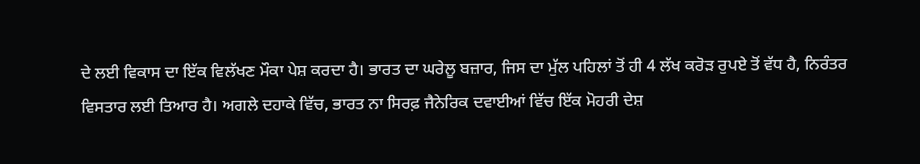ਦੇ ਲਈ ਵਿਕਾਸ ਦਾ ਇੱਕ ਵਿਲੱਖਣ ਮੌਕਾ ਪੇਸ਼ ਕਰਦਾ ਹੈ। ਭਾਰਤ ਦਾ ਘਰੇਲੂ ਬਜ਼ਾਰ, ਜਿਸ ਦਾ ਮੁੱਲ ਪਹਿਲਾਂ ਤੋਂ ਹੀ 4 ਲੱਖ ਕਰੋੜ ਰੁਪਏ ਤੋਂ ਵੱਧ ਹੈ, ਨਿਰੰਤਰ ਵਿਸਤਾਰ ਲਈ ਤਿਆਰ ਹੈ। ਅਗਲੇ ਦਹਾਕੇ ਵਿੱਚ, ਭਾਰਤ ਨਾ ਸਿਰਫ਼ ਜੈਨੇਰਿਕ ਦਵਾਈਆਂ ਵਿੱਚ ਇੱਕ ਮੋਹਰੀ ਦੇਸ਼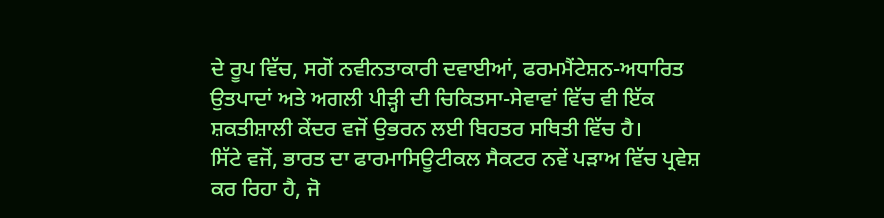ਦੇ ਰੂਪ ਵਿੱਚ, ਸਗੋਂ ਨਵੀਨਤਾਕਾਰੀ ਦਵਾਈਆਂ, ਫਰਮਮੈਂਟੇਸ਼ਨ-ਅਧਾਰਿਤ ਉਤਪਾਦਾਂ ਅਤੇ ਅਗਲੀ ਪੀੜ੍ਹੀ ਦੀ ਚਿਕਿਤਸਾ-ਸੇਵਾਵਾਂ ਵਿੱਚ ਵੀ ਇੱਕ ਸ਼ਕਤੀਸ਼ਾਲੀ ਕੇਂਦਰ ਵਜੋਂ ਉਭਰਨ ਲਈ ਬਿਹਤਰ ਸਥਿਤੀ ਵਿੱਚ ਹੈ।
ਸਿੱਟੇ ਵਜੋਂ, ਭਾਰਤ ਦਾ ਫਾਰਮਾਸਿਊਟੀਕਲ ਸੈਕਟਰ ਨਵੇਂ ਪੜਾਅ ਵਿੱਚ ਪ੍ਰਵੇਸ਼ ਕਰ ਰਿਹਾ ਹੈ, ਜੋ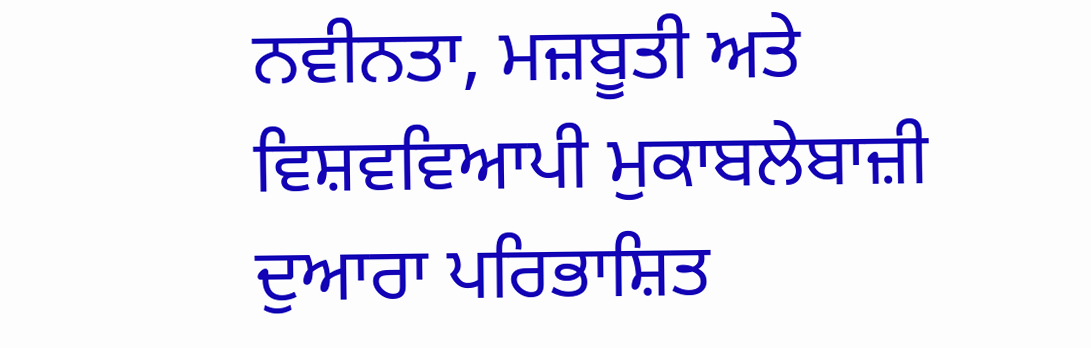ਨਵੀਨਤਾ, ਮਜ਼ਬੂਤੀ ਅਤੇ ਵਿਸ਼ਵਵਿਆਪੀ ਮੁਕਾਬਲੇਬਾਜ਼ੀ ਦੁਆਰਾ ਪਰਿਭਾਸ਼ਿਤ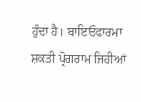ਹੁੰਦਾ ਹੈ। ਬਾਇਓਫਾਰਮਾ ਸ਼ਕਤੀ ਪ੍ਰੋਗਰਾਮ ਜਿਹੀਆਂ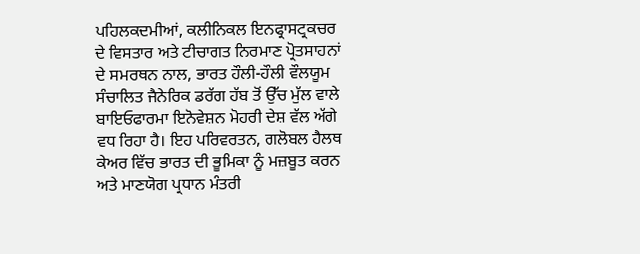ਪਹਿਲਕਦਮੀਆਂ, ਕਲੀਨਿਕਲ ਇਨਫ੍ਰਾਸਟ੍ਰਕਚਰ ਦੇ ਵਿਸਤਾਰ ਅਤੇ ਟੀਚਾਗਤ ਨਿਰਮਾਣ ਪ੍ਰੋਤਸਾਹਨਾਂ ਦੇ ਸਮਰਥਨ ਨਾਲ, ਭਾਰਤ ਹੌਲੀ-ਹੌਲੀ ਵੌਲਯੂਮ ਸੰਚਾਲਿਤ ਜੈਨੇਰਿਕ ਡਰੱਗ ਹੱਬ ਤੋਂ ਉੱਚ ਮੁੱਲ ਵਾਲੇ ਬਾਇਓਫਾਰਮਾ ਇਨੋਵੇਸ਼ਨ ਮੋਹਰੀ ਦੇਸ਼ ਵੱਲ ਅੱਗੇ ਵਧ ਰਿਹਾ ਹੈ। ਇਹ ਪਰਿਵਰਤਨ, ਗਲੋਬਲ ਹੈਲਥ ਕੇਅਰ ਵਿੱਚ ਭਾਰਤ ਦੀ ਭੂਮਿਕਾ ਨੂੰ ਮਜ਼ਬੂਤ ਕਰਨ ਅਤੇ ਮਾਣਯੋਗ ਪ੍ਰਧਾਨ ਮੰਤਰੀ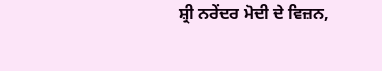ਸ਼੍ਰੀ ਨਰੇਂਦਰ ਮੋਦੀ ਦੇ ਵਿਜ਼ਨ,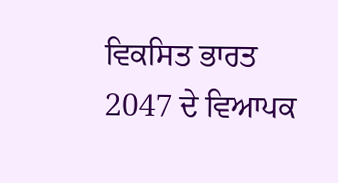ਵਿਕਸਿਤ ਭਾਰਤ 2047 ਦੇ ਵਿਆਪਕ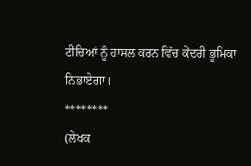ਟੀਚਿਆਂ ਨੂੰ ਹਾਸਲ ਕਰਨ ਵਿੱਚ ਕੇਂਦਰੀ ਭੂਮਿਕਾ ਨਿਭਾਏਗਾ।
********
(ਲੇਖਕ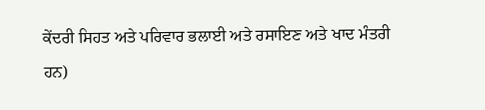ਕੇਂਦਰੀ ਸਿਹਤ ਅਤੇ ਪਰਿਵਾਰ ਭਲਾਈ ਅਤੇ ਰਸਾਇਣ ਅਤੇ ਖਾਦ ਮੰਤਰੀ ਹਨ)